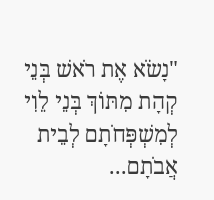"נָשֹׂא אֶת רֹאשׁ בְּנֵי קְהָת מִתּוֹךְ בְּנֵי לֵוִי לְמִשְׁפְּחֹתָם לְבֵית אֲבֹתָם...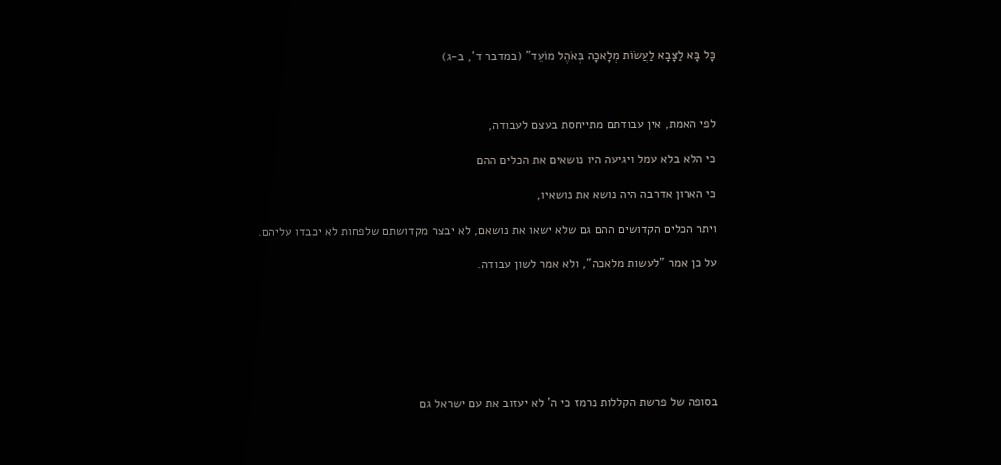כָּל בָּא לַצָּבָא לַעֲשׂוֹת מְלָאכָה בְּאֹהֶל מוֹעֵד" (במדבר ד', ב-ג)



לפי האמת, אין עבודתם מתייחסת בעצם לעבודה,

כי הלא בלא עמל ויגיעה היו נושאים את הכלים ההם

כי הארון אדרבה היה נושא את נושאיו,

ויתר הכלים הקדושים ההם גם שלא ישאו את נושאם, לא יבצר מקדושתם שלפחות לא יכבדו עליהם.

על כן אמר "לעשות מלאכה", ולא אמר לשון עבודה.







בסופה של פרשת הקללות נרמז כי ה' לא יעזוב את עם ישראל גם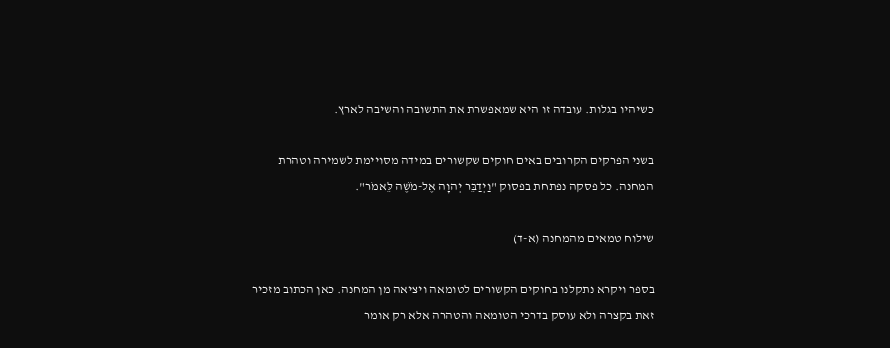כשיהיו בגלות. עובדה זו היא שמאפשרת את התשובה והשיבה לארץ.

בשני הפרקים הקרובים באים חוקים שקשורים במידה מסויימת לשמירה וטהרת המחנה. כל פסקה נפתחת בפסוק "וַיְדַבֵּר יְהוָה אֶל-מֹשֶׁה לֵּאמֹר".

שילוח טמאים מהמחנה (א-ד)

בספר ויקרא נתקלנו בחוקים הקשורים לטומאה ויציאה מן המחנה. כאן הכתוב מזכיר זאת בקצרה ולא עוסק בדרכי הטומאה והטהרה אלא רק אומר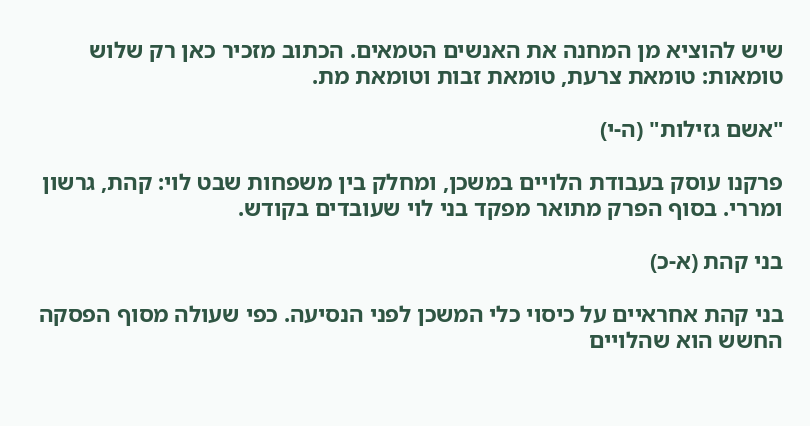שיש להוציא מן המחנה את האנשים הטמאים. הכתוב מזכיר כאן רק שלוש טומאות: טומאת צרעת, טומאת זבות וטומאת מת.

"אשם גזילות" (ה-י)

פרקנו עוסק בעבודת הלויים במשכן, ומחלק בין משפחות שבט לוי: קהת, גרשון ומררי. בסוף הפרק מתואר מפקד בני לוי שעובדים בקודש.

בני קהת (א-כ)

בני קהת אחראיים על כיסוי כלי המשכן לפני הנסיעה. כפי שעולה מסוף הפסקה החשש הוא שהלויים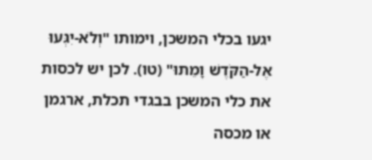יגעו בכלי המשכן, וימותו "וְלֹא-יִגְּעוּ אֶל-הַקֹּדֶשׁ וָמֵתוּ" (טו). לכן יש לכסות את כלי המשכן בבגדי תכלת, ארגמן או מכסה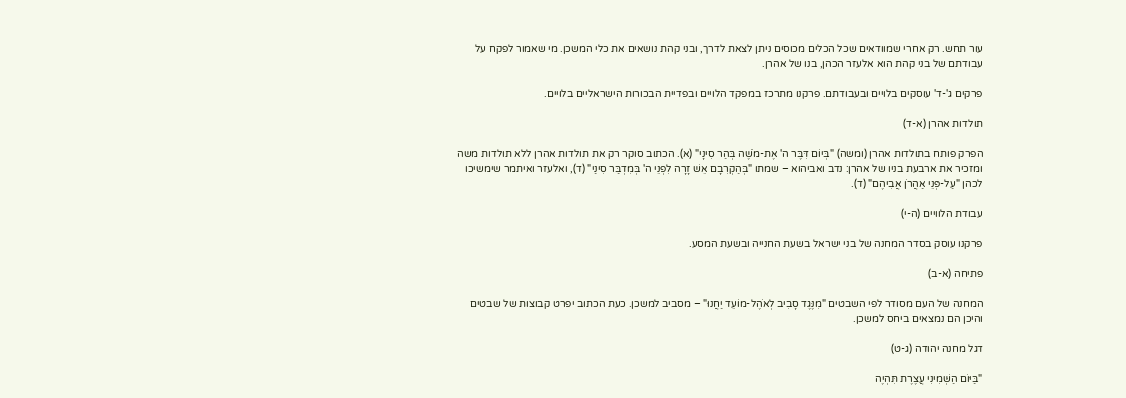עור תחש. רק אחרי שמוודאים שכל הכלים מכוסים ניתן לצאת לדרך, ובני קהת נושאים את כלי המשכן. מי שאמור לפקח על עבודתם של בני קהת הוא אלעזר הכהן, בנו של אהרן.

פרקים ג'-ד' עוסקים בלויים ובעבודתם. פרקנו מתרכז במפקד הלויים ובפדיית הבכורות הישראליים בלויים.

תולדות אהרן (א-ד)

הפרק פותח בתולדות אהרן (ומשה) "בְּיוֹם דִּבֶּר ה' אֶת-מֹשֶׁה בְּהַר סִינָי" (א). הכתוב סוקר רק את תולדות אהרן ללא תולדות משה ומזכיר את ארבעת בניו של אהרן: נדב ואביהוא – שמתו "בְּהַקְרִבָם אֵשׁ זָרָה לִפְנֵי ה' בְּמִדְבַּר סִינַי" (ד), ואלעזר ואיתמר שימשיכו לכהן "עַל-פְּנֵי אַהֲרֹן אֲבִיהֶם" (ד).

עבודת הלוויים (ה-י)

פרקנו עוסק בסדר המחנה של בני ישראל בשעת החנייה ובשעת המסע.

פתיחה (א-ב)

המחנה של העם מסודר לפי השבטים "מִנֶּגֶד סָבִיב לְאֹהֶל-מוֹעֵד יַחֲנוּ" – מסביב למשכן. כעת הכתוב יפרט קבוצות של שבטים והיכן הם נמצאים ביחס למשכן.

דגל מחנה יהודה (ג-ט)

"בַּיּוֹם הַשְּׁמִינִי עֲצֶרֶת תִּהְיֶה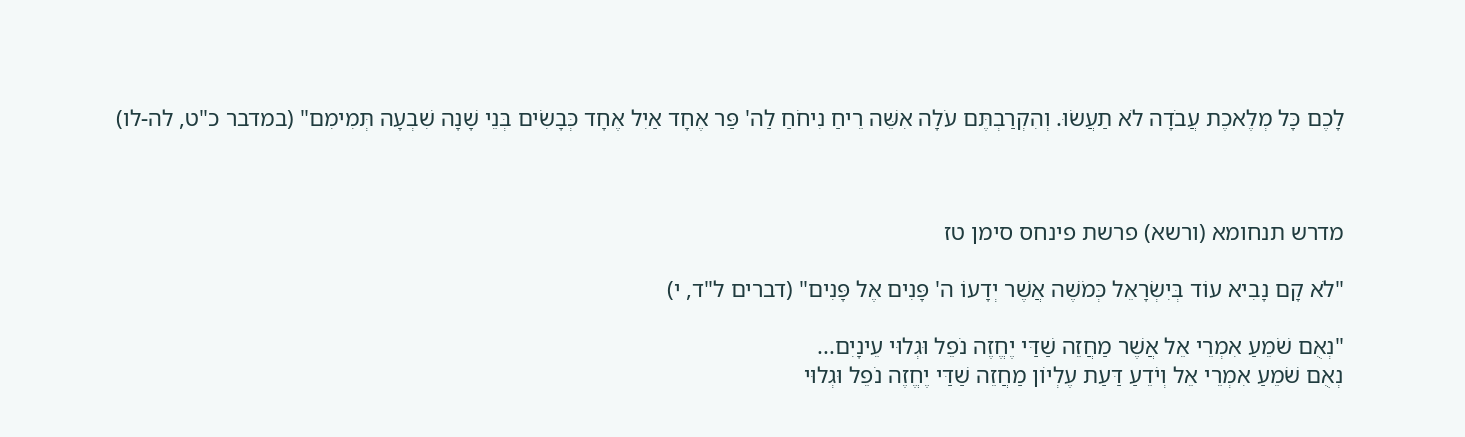לָכֶם כָּל מְלֶאכֶת עֲבֹדָה לֹא תַעֲשׂוּ. וְהִקְרַבְתֶּם עֹלָה אִשֵּׁה רֵיחַ נִיחֹחַ לַה' פַּר אֶחָד אַיִל אֶחָד כְּבָשִׂים בְּנֵי שָׁנָה שִׁבְעָה תְּמִימִם" (במדבר כ"ט, לה-לו)



מדרש תנחומא (ורשא) פרשת פינחס סימן טז

"לֹא קָם נָבִיא עוֹד בְּיִשְׂרָאֵל כְּמֹשֶׁה אֲשֶׁר יְדָעוֹ ה' פָּנִים אֶל פָּנִים" (דברים ל"ד, י)

"נְאֻם שֹׁמֵעַ אִמְרֵי אֵל אֲשֶׁר מַחֲזֵה שַׁדַּי יֶחֱזֶה נֹפֵל וּגְלוּי עֵינָיִם...
נְאֻם שֹׁמֵעַ אִמְרֵי אֵל וְיֹדֵעַ דַּעַת עֶלְיוֹן מַחֲזֵה שַׁדַּי יֶחֱזֶה נֹפֵל וּגְלוּי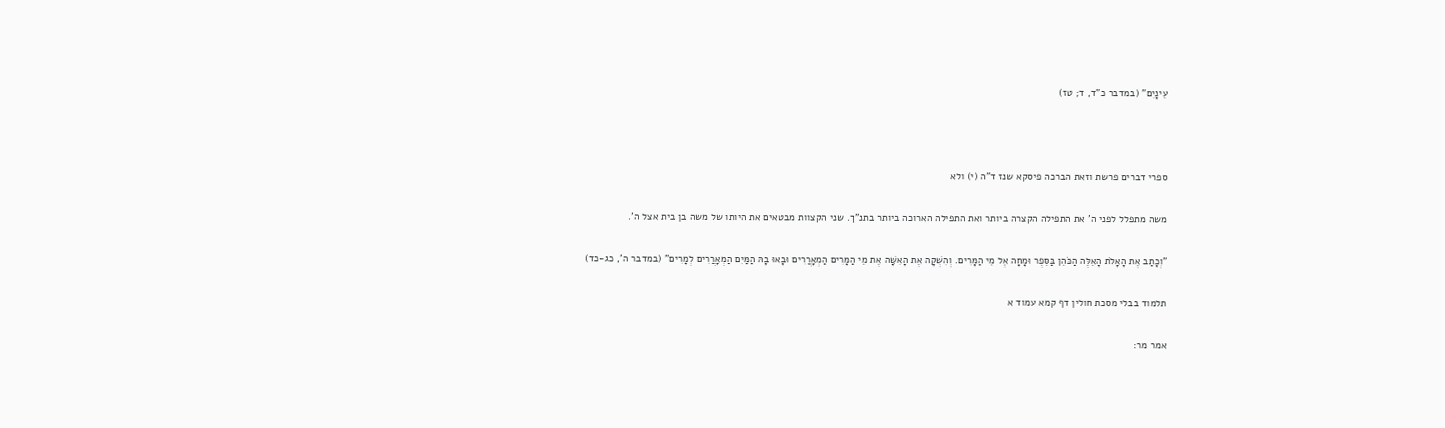עֵינָיִם" (במדבר כ"ד, ד; טז)



ספרי דברים פרשת וזאת הברכה פיסקא שנז ד"ה (י) ולא

משה מתפלל לפני ה' את התפילה הקצרה ביותר ואת התפילה הארוכה ביותר בתנ"ך. שני הקצוות מבטאים את היותו של משה בן בית אצל ה'.

"וְכָתַב אֶת הָאָלֹת הָאֵלֶּה הַכֹּהֵן בַּסֵּפֶר וּמָחָה אֶל מֵי הַמָּרִים. וְהִשְׁקָה אֶת הָאִשָּׁה אֶת מֵי הַמָּרִים הַמְאָרֲרִים וּבָאוּ בָהּ הַמַּיִם הַמְאָרֲרִים לְמָרִים" (במדבר ה', כג-כד)

תלמוד בבלי מסכת חולין דף קמא עמוד א

אמר מר: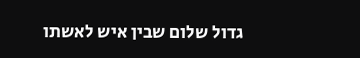גדול שלום שבין איש לאשתו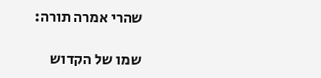שהרי אמרה תורה:

שמו של הקדוש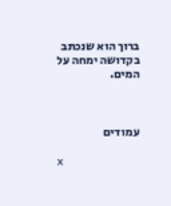ברוך הוא שנכתב בקדושה ימחה על המים.



עמודים

x